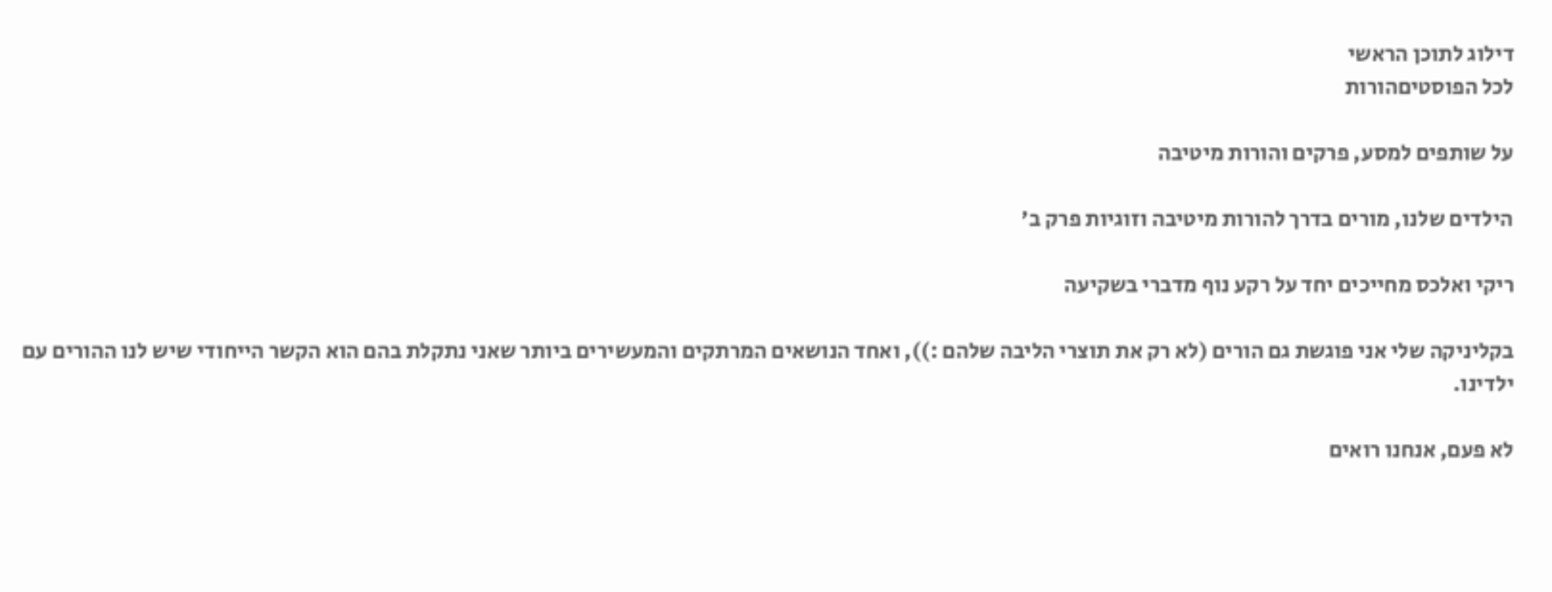דילוג לתוכן הראשי
לכל הפוסטיםהורות

על שותפים למסע, פרקים והורות מיטיבה

הילדים שלנו, מורים בדרך להורות מיטיבה וזוגיות פרק ב'

ריקי ואלכס מחייכים יחד על רקע נוף מדברי בשקיעה

בקליניקה שלי אני פוגשת גם הורים (לא רק את תוצרי הליבה שלהם :)), ואחד הנושאים המרתקים והמעשירים ביותר שאני נתקלת בהם הוא הקשר הייחודי שיש לנו ההורים עם ילדינו.

לא פעם, אנחנו רואים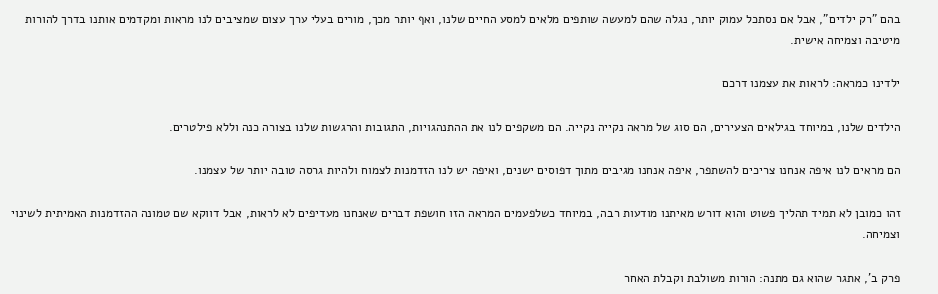בהם "רק ילדים", אבל אם נסתכל עמוק יותר, נגלה שהם למעשה שותפים מלאים למסע החיים שלנו, ואף יותר מכך, מורים בעלי ערך עצום שמציבים לנו מראות ומקדמים אותנו בדרך להורות מיטיבה וצמיחה אישית.

ילדינו כמראה: לראות את עצמנו דרכם

הילדים שלנו, במיוחד בגילאים הצעירים, הם סוג של מראה נקייה נקייה. הם משקפים לנו את ההתנהגויות, התגובות והרגשות שלנו בצורה כנה וללא פילטרים.

הם מראים לנו איפה אנחנו צריכים להשתפר, איפה אנחנו מגיבים מתוך דפוסים ישנים, ואיפה יש לנו הזדמנות לצמוח ולהיות גרסה טובה יותר של עצמנו.

זהו כמובן לא תמיד תהליך פשוט והוא דורש מאיתנו מודעות רבה, במיוחד כשלפעמים המראה הזו חושפת דברים שאנחנו מעדיפים לא לראות, אבל דווקא שם טמונה ההזדמנות האמיתית לשינוי וצמיחה.

פרק ב', אתגר שהוא גם מתנה: הורות משולבת וקבלת האחר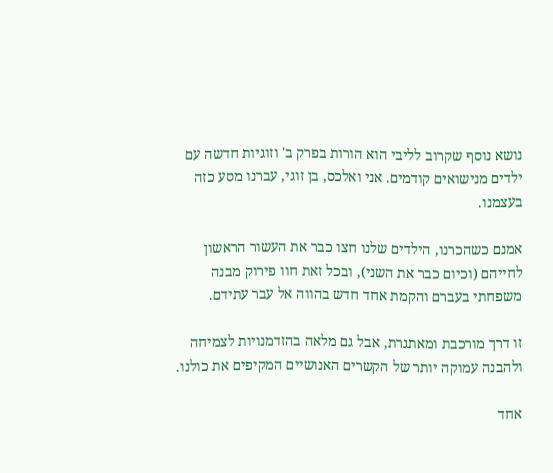נושא נוסף שקרוב לליבי הוא הורות בפרק ב' וזוגיות חדשה עם ילדים מנישואים קודמים. אני ואלכס, בן זוגי, עברנו מסע כזה בעצמנו.

אמנם כשהכרנו, הילדים שלנו חצו כבר את העשור הראשון לחייהם (וכיום כבר את השני), ובכל זאת חוו פירוק מבנה משפחתי בעברם והקמת אחד חדש בהווה אל עבר עתידם.

זו דרך מורכבת ומאתגרת, אבל גם מלאה בהזדמנויות לצמיחה ולהבנה עמוקה יותר של הקשרים האנושיים המקיפים את כולנו.

אחד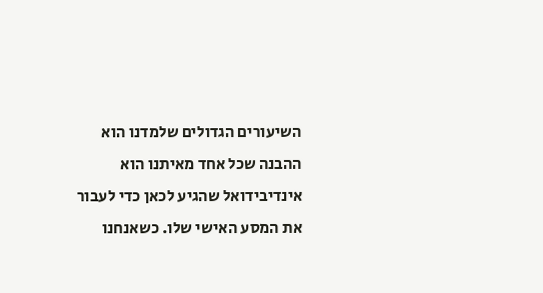השיעורים הגדולים שלמדנו הוא ההבנה שכל אחד מאיתנו הוא אינדיבידואל שהגיע לכאן כדי לעבור את המסע האישי שלו. כשאנחנו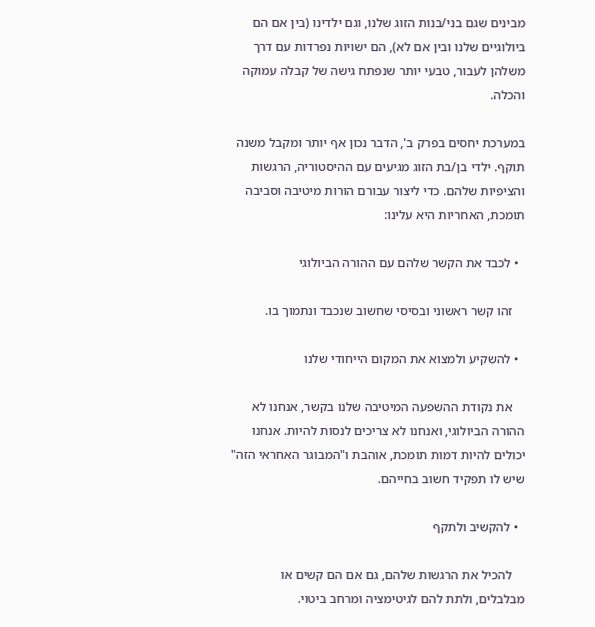מבינים שגם בני/בנות הזוג שלנו, וגם ילדינו (בין אם הם ביולוגיים שלנו ובין אם לא), הם ישויות נפרדות עם דרך משלהן לעבור, טבעי יותר שנפתח גישה של קבלה עמוקה והכלה.

במערכת יחסים בפרק ב', הדבר נכון אף יותר ומקבל משנה תוקף. ילדי בן/בת הזוג מגיעים עם ההיסטוריה, הרגשות והציפיות שלהם. כדי ליצור עבורם הורות מיטיבה וסביבה תומכת, האחריות היא עלינו:

  • לכבד את הקשר שלהם עם ההורה הביולוגי

    זהו קשר ראשוני ובסיסי שחשוב שנכבד ונתמוך בו.

  • להשקיע ולמצוא את המקום הייחודי שלנו

    את נקודת ההשפעה המיטיבה שלנו בקשר, אנחנו לא ההורה הביולוגי, ואנחנו לא צריכים לנסות להיות. אנחנו יכולים להיות דמות תומכת, אוהבת ו"המבוגר האחראי הזה" שיש לו תפקיד חשוב בחייהם.

  • להקשיב ולתקף

    להכיל את הרגשות שלהם, גם אם הם קשים או מבלבלים, ולתת להם לגיטימציה ומרחב ביטוי.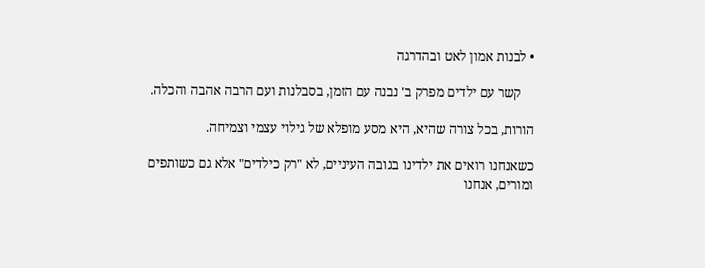• לבנות אמון לאט ובהדרגה

    קשר עם ילדים מפרק ב' נבנה עם הזמן, בסבלנות ועם הרבה אהבה והכלה.

הורות, בכל צורה שהיא, היא מסע מופלא של גילוי עצמי וצמיחה.

כשאנחנו רואים את ילדינו בגובה העיניים, לא "רק כילדים" אלא גם כשותפים ומורים, אנחנו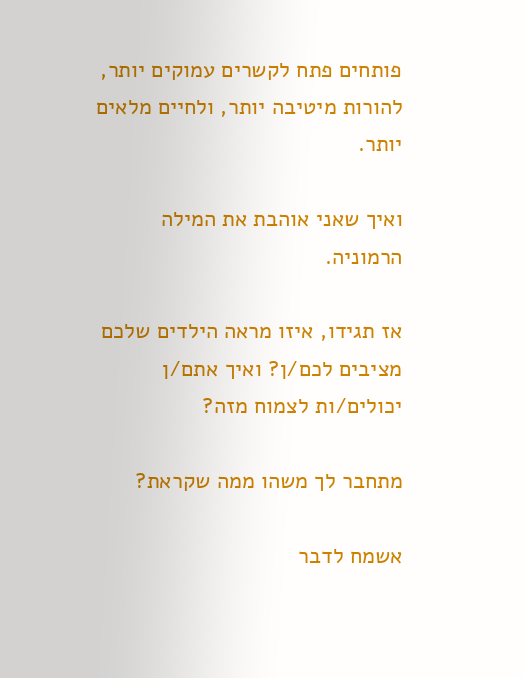פותחים פתח לקשרים עמוקים יותר, להורות מיטיבה יותר, ולחיים מלאים יותר.

ואיך שאני אוהבת את המילה הרמוניה.

אז תגידו, איזו מראה הילדים שלכם מציבים לכם/ן? ואיך אתם/ן יכולים/ות לצמוח מזה?

מתחבר לך משהו ממה שקראת?

אשמח לדבר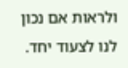ולראות אם נכון לנו לצעוד יחד.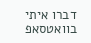דברו איתי בוואטסאפ